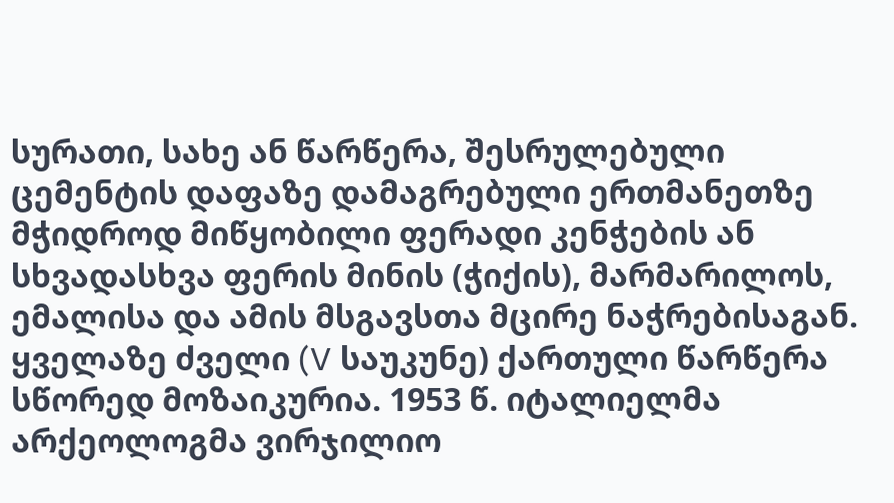სურათი, სახე ან წარწერა, შესრულებული ცემენტის დაფაზე დამაგრებული ერთმანეთზე მჭიდროდ მიწყობილი ფერადი კენჭების ან სხვადასხვა ფერის მინის (ჭიქის), მარმარილოს, ემალისა და ამის მსგავსთა მცირე ნაჭრებისაგან. ყველაზე ძველი (V საუკუნე) ქართული წარწერა სწორედ მოზაიკურია. 1953 წ. იტალიელმა არქეოლოგმა ვირჯილიო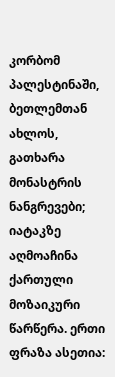კორბომ პალესტინაში, ბეთლემთან ახლოს, გათხარა მონასტრის ნანგრევები; იატაკზე აღმოაჩინა ქართული მოზაიკური წარწერა. ერთი ფრაზა ასეთია: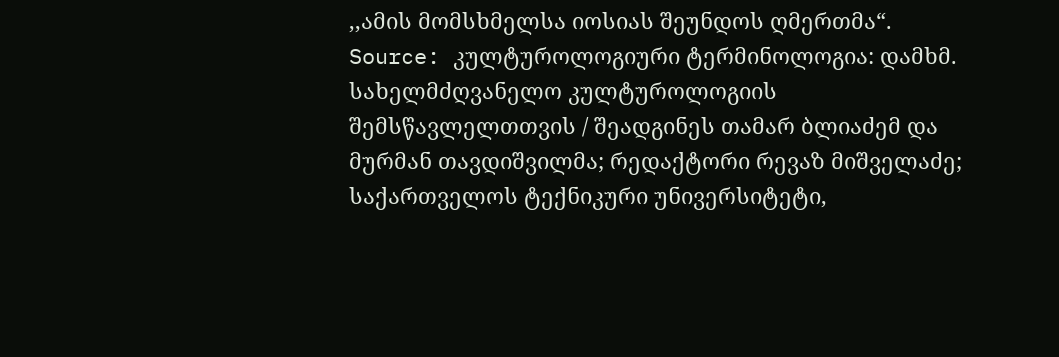,,ამის მომსხმელსა იოსიას შეუნდოს ღმერთმა“.
Source: კულტუროლოგიური ტერმინოლოგია: დამხმ. სახელმძღვანელო კულტუროლოგიის შემსწავლელთთვის / შეადგინეს თამარ ბლიაძემ და მურმან თავდიშვილმა; რედაქტორი რევაზ მიშველაძე; საქართველოს ტექნიკური უნივერსიტეტი,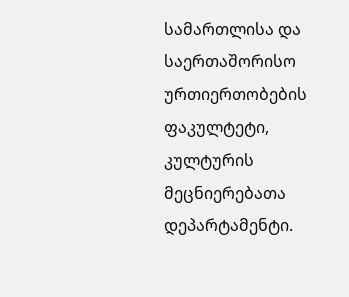სამართლისა და საერთაშორისო ურთიერთობების ფაკულტეტი, კულტურის მეცნიერებათა დეპარტამენტი.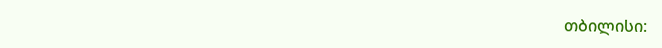თბილისი: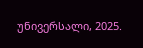უნივერსალი, 2025.